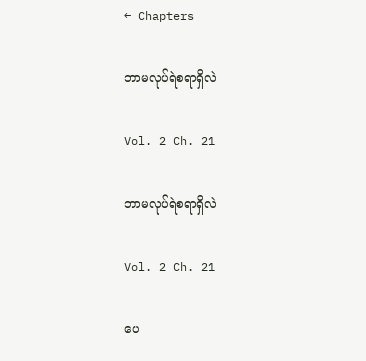← Chapters

ဘာမလုပ်ရဲစရာရှိလဲ

Vol. 2 Ch. 21

ဘာမလုပ်ရဲစရာရှိလဲ

Vol. 2 Ch. 21

ပေ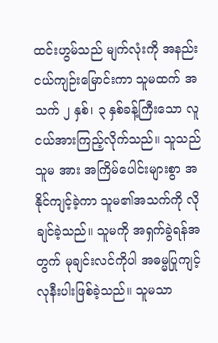ထင်းဟွမ်သည် မျက်လုံးကို အနည်းငယ်ကျဉ်းမြောင်းကာ သူမထက် အသက် ၂ နှစ်၊ ၃ နှစ်ခန့်ကြီးသော လူငယ်အားကြည့်လိုက်သည်။ သူသည် သူမ အား အကြိမ်ပေါင်းများစွာ အနိုင်ကျင့်ခဲ့ကာ သူမ၏အသက်ကို လိုချင်ခဲ့သည်။ သူမကို အရှက်ခွဲရန်အတွက် မုချင်းလင်ကိုပါ အဓမ္မပြုကျင့်လုနီးပါးဖြစ်ခဲ့သည်။ သူမသာ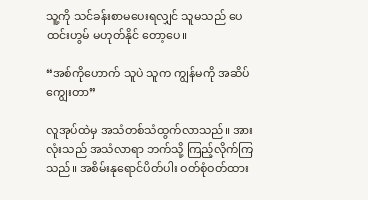သူ့ကို သင်ခန်းစာမပေးရလျှင် သူမသည် ပေထင်းဟွမ် မဟုတ်နိုင် တော့ပေ။

“အစ်ကိုဟောက် သူပဲ သူက ကျွန်မကို အဆိပ်ကျွေးတာ”

လူအုပ်ထဲမှ အသံတစ်သံထွက်လာသည်။ အားလုံးသည် အသံလာရာ ဘက်သို့ ကြည့်လိုက်ကြသည်။ အစိမ်းနုရောင်ပိတ်ပါး ဝတ်စုံဝတ်ထား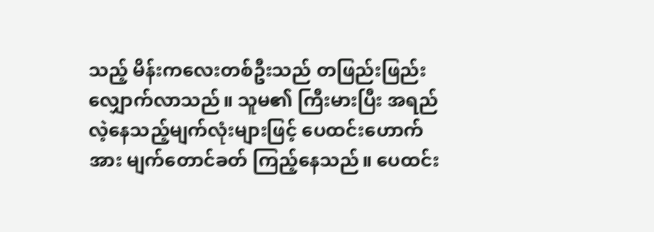သည့် မိန်းကလေးတစ်ဦးသည် တဖြည်းဖြည်းလျှောက်လာသည်။ သူမ၏ ကြီးမားပြီး အရည်လဲ့နေသည့်မျက်လုံးများဖြင့် ပေထင်းဟောက်အား မျက်တောင်ခတ် ကြည့်နေသည်။ ပေထင်း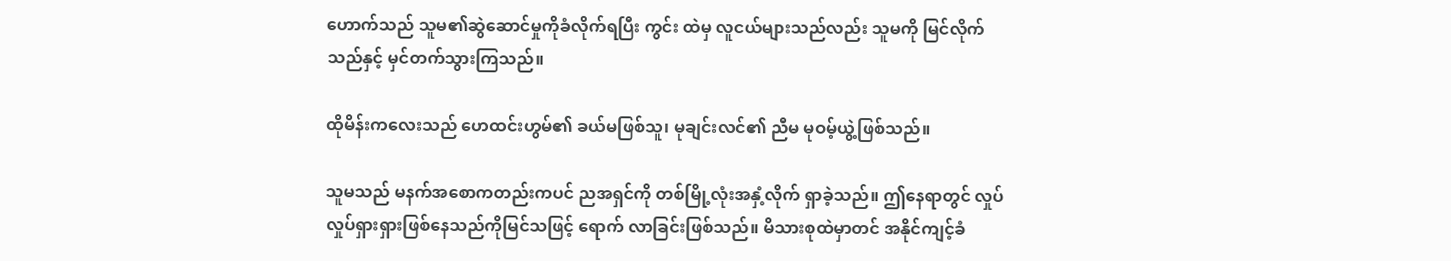ဟောက်သည် သူမ၏ဆွဲဆောင်မှုကိုခံလိုက်ရပြီး ကွင်း ထဲမှ လူငယ်များသည်လည်း သူမကို မြင်လိုက်သည်နှင့် မှင်တက်သွားကြသည်။

ထိုမိန်းကလေးသည် ဟေထင်းဟွမ်၏ ခယ်မဖြစ်သူ၊ မုချင်းလင်၏ ညီမ မုဝမ့်ယွဲ့ဖြစ်သည်။

သူမသည် မနက်အစောကတည်းကပင် ညအရှင်ကို တစ်မြို့လုံးအနှံ့လိုက် ရှာခဲ့သည်။ ဤနေရာတွင် လှုပ်လှုပ်ရှားရှားဖြစ်နေသည်ကိုမြင်သဖြင့် ရောက် လာခြင်းဖြစ်သည်။ မိသားစုထဲမှာတင် အနိုင်ကျင့်ခံ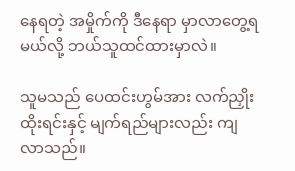နေရတဲ့ အမှိုက်ကို ဒီနေရာ မှာလာတွေ့ရမယ်လို့ ဘယ်သူထင်ထားမှာလဲ။

သူမသည် ပေထင်းဟွမ်အား လက်ညှိုးထိုးရင်းနှင့် မျက်ရည်များလည်း ကျလာသည်။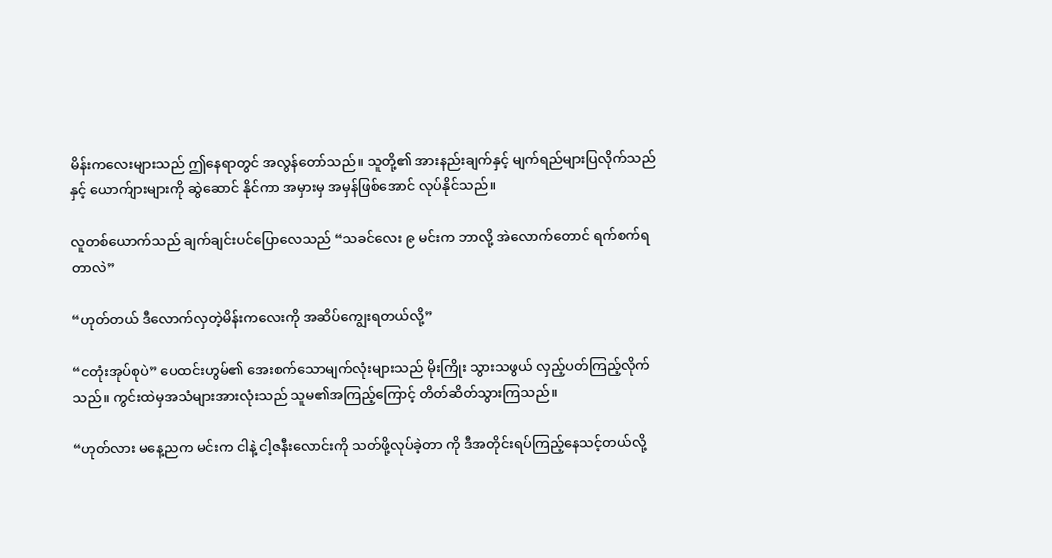မိန်းကလေးများသည် ဤနေရာတွင် အလွန်တော်သည်။ သူတို့၏ အားနည်းချက်နှင့် မျက်ရည်များပြလိုက်သည်နှင့် ယောက်ျားများကို ဆွဲဆောင် နိုင်ကာ အမှားမှ အမှန်ဖြစ်အောင် လုပ်နိုင်သည်။

လူတစ်ယောက်သည် ချက်ချင်းပင်ပြောလေသည် “သခင်လေး ၉ မင်းက ဘာလို့ အဲလောက်တောင် ရက်စက်ရတာလဲ”

“ဟုတ်တယ် ဒီလောက်လှတဲ့မိန်းကလေးကို အဆိပ်ကျွေးရတယ်လို့”

“ငတုံးအုပ်စုပဲ” ပေထင်းဟွမ်၏ အေးစက်သောမျက်လုံးများသည် မိုးကြိုး သွားသဖွယ် လှည့်ပတ်ကြည့်လိုက်သည်။ ကွင်းထဲမှအသံများအားလုံးသည် သူမ၏အကြည့်ကြောင့် တိတ်ဆိတ်သွားကြသည်။

“ဟုတ်လား မနေ့ညက မင်းက ငါနဲ့ ငါ့ဇနီးလောင်းကို သတ်ဖို့လုပ်ခဲ့တာ ကို ဒီအတိုင်းရပ်ကြည့်နေသင့်တယ်လို့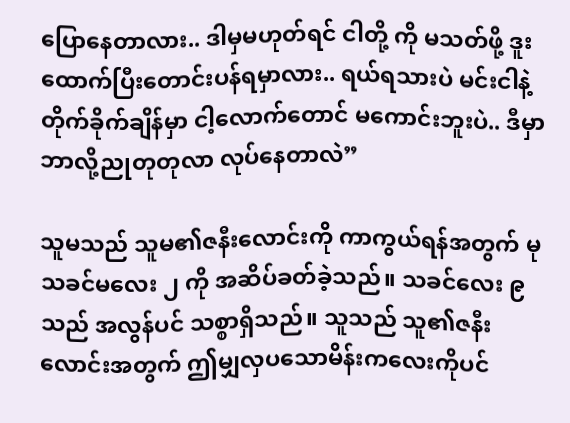ပြောနေတာလား.. ဒါမှမဟုတ်ရင် ငါတို့ ကို မသတ်ဖို့ ဒူးထောက်ပြီးတောင်းပန်ရမှာလား.. ရယ်ရသားပဲ မင်းငါနဲ့ တိုက်ခိုက်ချိန်မှာ ငါ့လောက်တောင် မကောင်းဘူးပဲ.. ဒီမှာ ဘာလို့ညုတုတုလာ လုပ်နေတာလဲ”

သူမသည် သူမ၏ဇနီးလောင်းကို ကာကွယ်ရန်အတွက် မုသခင်မလေး ၂ ကို အဆိပ်ခတ်ခဲ့သည်။ သခင်လေး ၉ သည် အလွန်ပင် သစ္စာရှိသည်။ သူသည် သူ၏ဇနီးလောင်းအတွက် ဤမျှလှပသောမိန်းကလေးကိုပင်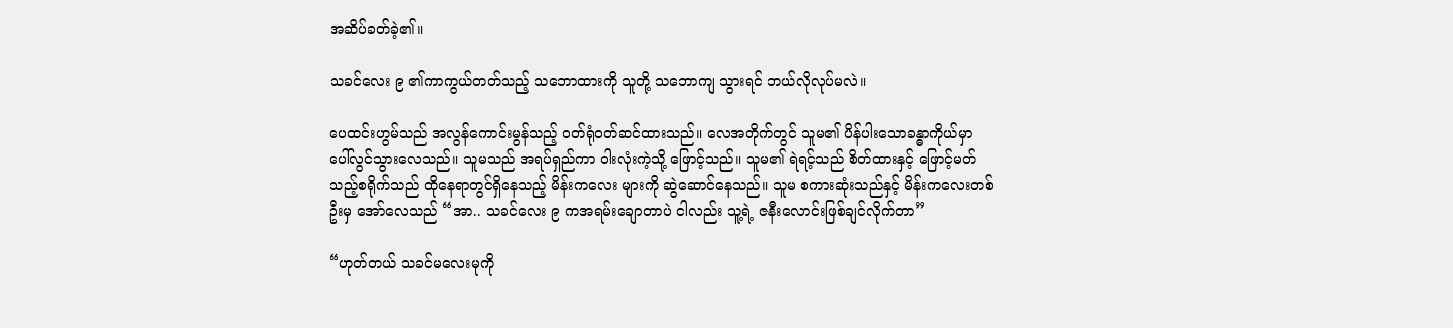အဆိပ်ခတ်ခဲ့၏။

သခင်လေး ၉ ၏ကာကွယ်တတ်သည့် သဘောထားကို သူတို့ သဘောကျ သွားရင် ဘယ်လိုလုပ်မလဲ။

ပေထင်းဟွမ်သည် အလွန်ကောင်းမွန်သည့် ဝတ်ရုံဝတ်ဆင်ထားသည်။ လေအတိုက်တွင် သူမ၏ ပိန်ပါးသောခန္ဓာကိုယ်မှာ ပေါ်လွင်သွားလေသည်။ သူမသည် အရပ်ရှည်ကာ ဝါးလုံးကဲ့သို့ ဖြောင့်သည်။ သူမ၏ ရဲရင့်သည် စိတ်ထားနှင့် ဖြောင့်မတ်သည့်စရိုက်သည် ထိုနေရာတွင်ရှိနေသည့် မိန်းကလေး များကို ဆွဲဆောင်နေသည်။ သူမ စကားဆုံးသည်နှင့် မိန်းကလေးတစ်ဦးမှ အော်လေသည် “အာ.. သခင်လေး ၉ ကအရမ်းချောတာပဲ ငါလည်း သူ့ရဲ့ ဇနီးလောင်းဖြစ်ချင်လိုက်တာ”

“ဟုတ်တယ် သခင်မလေးမုကို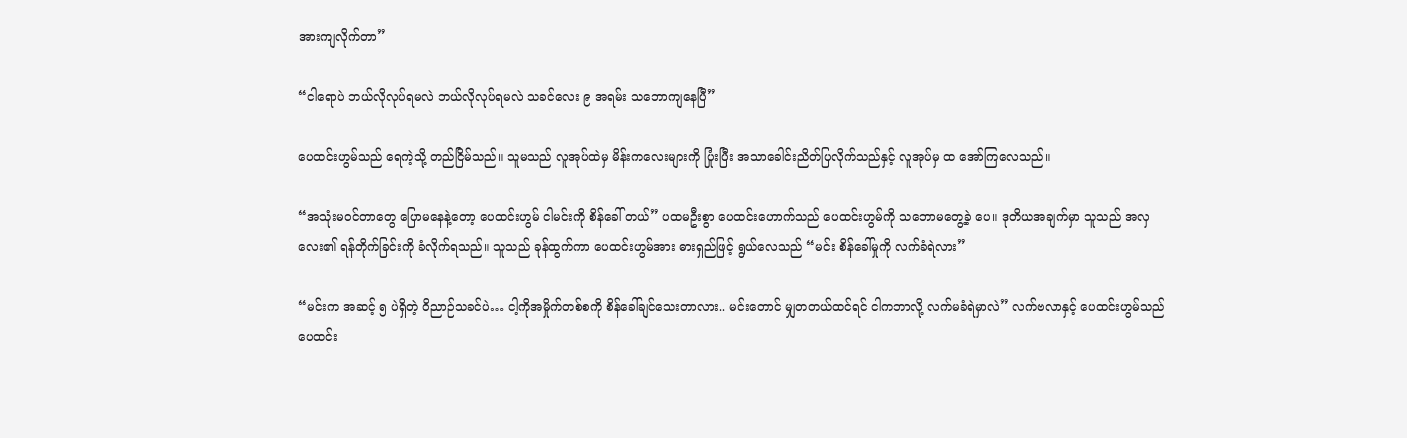အားကျလိုက်တာ”

“ငါရောပဲ ဘယ်လိုလုပ်ရမလဲ ဘယ်လိုလုပ်ရမလဲ သခင်လေး ၉ အရမ်း သဘောကျနေပြီ”

ပေထင်းဟွမ်သည် ရေကဲ့သို့ တည်ငြိမ်သည်။ သူမသည် လူအုပ်ထဲမှ မိန်းကလေးများကို ပြုံးပြီး အသာခေါင်းညိတ်ပြလိုက်သည်နှင့် လူအုပ်မှ ထ အော်ကြလေသည်။

“အသုံးမဝင်တာတွေ ပြောမနေနဲ့တော့ ပေထင်းဟွမ် ငါမင်းကို စိန်ခေါ် တယ်” ပထမဦးစွာ ပေထင်းဟောက်သည် ပေထင်းဟွမ်ကို သဘောမတွေ့ခဲ့ ပေ။ ဒုတိယအချက်မှာ သူသည် အလှလေး၏ ရန်တိုက်ခြင်းကို ခံလိုက်ရသည်။ သူသည် ခုန်ထွက်ကာ ပေထင်းဟွမ်အား ဓားရှည်ဖြင့် ရွယ်လေသည် “မင်း စိန်ခေါ်မှုကို လက်ခံရဲလား”

“မင်းက အဆင့် ၅ ပဲရှိတဲ့ ဝိညာဉ်သခင်ပဲ… ငါ့ကိုအမှိုက်တစ်စကို စိန်ခေါ်ချင်သေးတာလား.. မင်းတောင် မျှတတယ်ထင်ရင် ငါကဘာလို့ လက်မခံရဲမှာလဲ” လက်ဗလာနှင့် ပေထင်းဟွမ်သည် ပေထင်း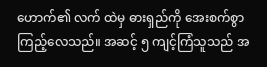ဟောက်၏ လက် ထဲမှ ဓားရှည်ကို အေးစက်စွာ ကြည့်လေသည်။ အဆင့် ၅ ကျင့်ကြံသူသည် အ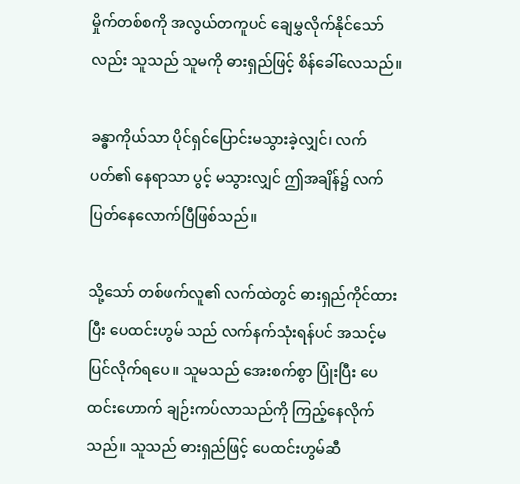မှိုက်တစ်စကို အလွယ်တကူပင် ချေမွှလိုက်နိုင်သော်လည်း သူသည် သူမကို ဓားရှည်ဖြင့် စိန်ခေါ်လေသည်။

ခန္ဓာကိုယ်သာ ပိုင်ရှင်ပြောင်းမသွားခဲ့လျှင်၊ လက်ပတ်၏ နေရာသာ ပွင့် မသွားလျှင် ဤအချိန်၌ လက်ပြတ်နေလောက်ပြီဖြစ်သည်။

သို့သော် တစ်ဖက်လူ၏ လက်ထဲတွင် ဓားရှည်ကိုင်ထားပြီး ပေထင်းဟွမ် သည် လက်နက်သုံးရန်ပင် အသင့်မပြင်လိုက်ရပေ။ သူမသည် အေးစက်စွာ ပြုံးပြီး ပေထင်းဟောက် ချဉ်းကပ်လာသည်ကို ကြည့်နေလိုက်သည်။ သူသည် ဓားရှည်ဖြင့် ပေထင်းဟွမ်ဆီ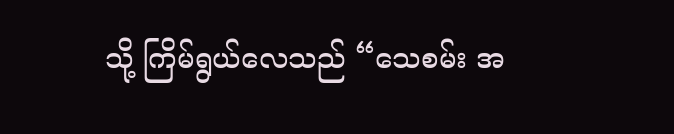သို့ ကြိမ်ရွယ်လေသည် “သေစမ်း အ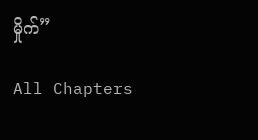မှိုက်”

All Chapters